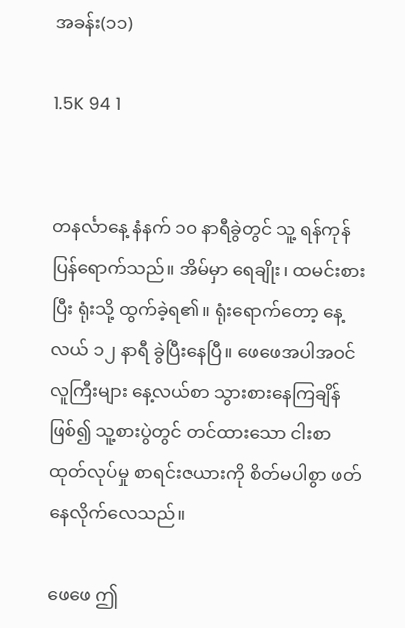အခန်း(၁၁)

1.5K 94 1


တနင်္လာနေ့ နံနက် ၁၀ နာရီခွဲတွင် သူ့ ရန်ကုန် ပြန်ရောက်သည်။ အိမ်မှာ ရေချိုး၊ ထမင်းစားပြီး ရုံးသို့ ထွက်ခဲ့ရ၏။ ရုံးရောက်တော့ နေ့လယ် ၁၂ နာရီ ခွဲပြီးနေပြီ။ ဖေဖေအပါအဝင် လူကြီးများ နေ့လယ်စာ သွားစားနေကြချိန်ဖြစ်၍ သူ့စားပွဲတွင် တင်ထားသော ငါးစာထုတ်လုပ်မှု စာရင်းဇယားကို စိတ်မပါစွာ ဖတ်နေလိုက်လေသည်။

ဖေဖေ ဤ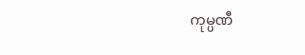ကုမ္ပဏီ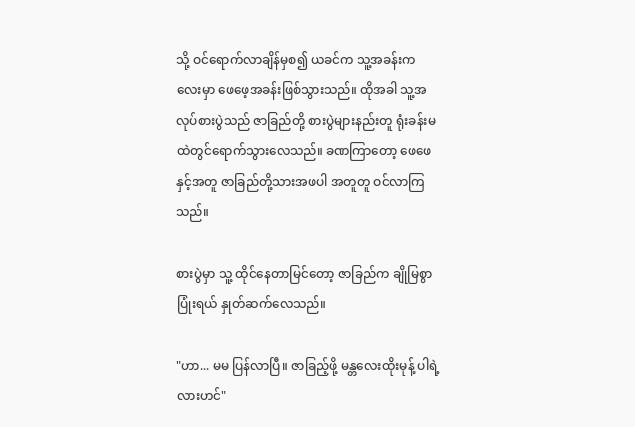သို့ ဝင်ရောက်လာချိန်မှစ၍ ယခင်က သူ့အခန်းကလေးမှာ ဖေဖေ့အခန်းဖြစ်သွားသည်။ ထိုအခါ သူ့အလုပ်စားပွဲသည် ဇာခြည်တို့ စားပွဲများနည်းတူ ရုံးခန်းမထဲတွင်ရောက်သွားလေသည်။ ခဏကြာတော့ ဖေဖေနှင့်အတူ ဇာခြည်တို့သားအဖပါ အတူတူ ဝင်လာကြသည်။

စားပွဲမှာ သူ့ ထိုင်နေတာမြင်တော့ ဇာခြည်က ချိုမြစွာပြုံးရယ် နှုတ်ဆက်လေသည်။

"ဟာ... မမ ပြန်လာပြီ။ ဇာခြည့်ဖို့ မန္တလေးထိုးမုန့် ပါရဲ့လားဟင်"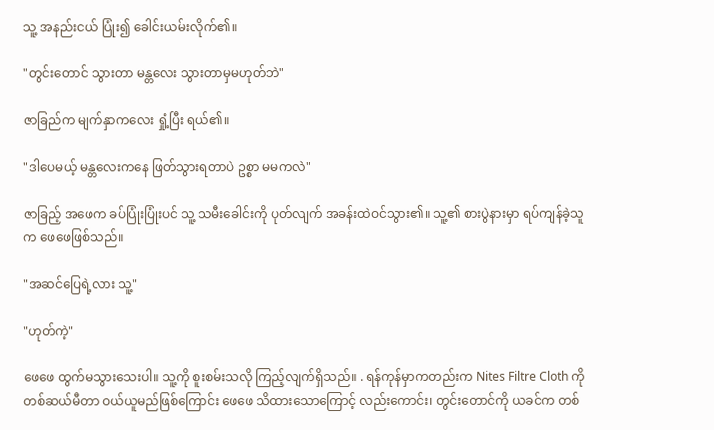သူ့ အနည်းငယ် ပြုံး၍ ခေါင်းယမ်းလိုက်၏။

"တွင်းတောင် သွားတာ မန္တလေး သွားတာမှမဟုတ်ဘဲ"

ဇာခြည်က မျက်နှာကလေး ရှုံ့ပြီး ရယ်၏။

"ဒါပေမယ့် မန္တလေးကနေ ဖြတ်သွားရတာပဲ ဥစ္စာ မမကလဲ"

ဇာခြည့် အဖေက ခပ်ပြုံးပြုံးပင် သူ့ သမီးခေါင်းကို ပုတ်လျက် အခန်းထဲဝင်သွား၏။ သူ့၏ စားပွဲနားမှာ ရပ်ကျန်ခဲ့သူက ဖေဖေဖြစ်သည်။

"အဆင်ပြေရဲ့လား သူ့"

"ဟုတ်ကဲ့"

ဖေဖေ ထွက်မသွားသေးပါ။ သူ့ကို စူးစမ်းသလို ကြည့်လျက်ရှိသည်။ . ရန်ကုန်မှာကတည်းက Nites Filtre Cloth ကိုတစ်ဆယ်မီတာ ဝယ်ယူမည်ဖြစ်ကြောင်း ဖေဖေ သိထားသောကြောင့် လည်းကောင်း၊ တွင်းတောင်ကို ယခင်က တစ်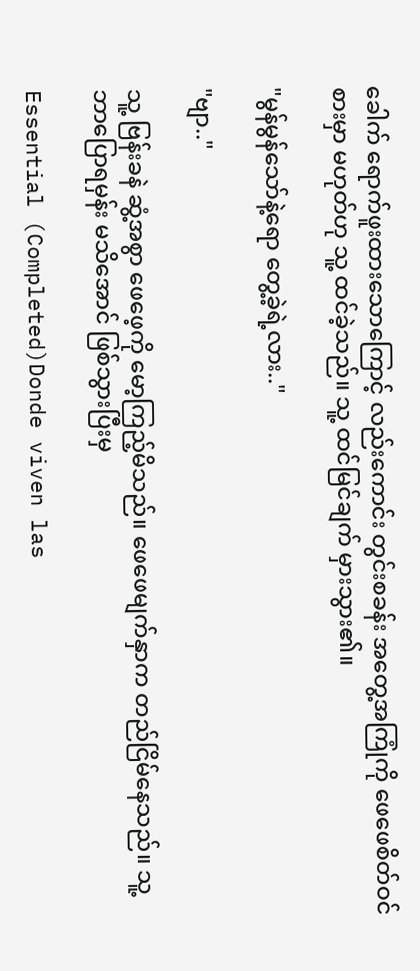ခေါက် ရောက်ဖူးထားသောကြောင့် လည်းကောင်း တွင်းစခန်း အတွေ့အကြုံကို ဖေဖေစိတ်ဝင်စားမှာ မဟုတ်ဟု သူ့ ထင်ခဲ့သည်။ သူ့ ထင်မြင်ချက် မှားသွား၏။

"မွန်မွန်သော်နဲ့ရော တွေ့ခဲ့ရဲ့လား.."

"ဗျာ.."

သူ့ ဗြန်းခနဲ ဆွံ့အစွာ ဖေဖေ့ကို မော့ကြည့်မိသည်။ ဖေဖေမျက်နှာက တည်ငြိမ်နေသည်။ သူ့ ဘာပြောရမှန်း မသိအောင် ဖြစ်သွားပြီးမှ

Essential (Completed)Donde viven las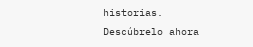historias. Descúbrelo ahora